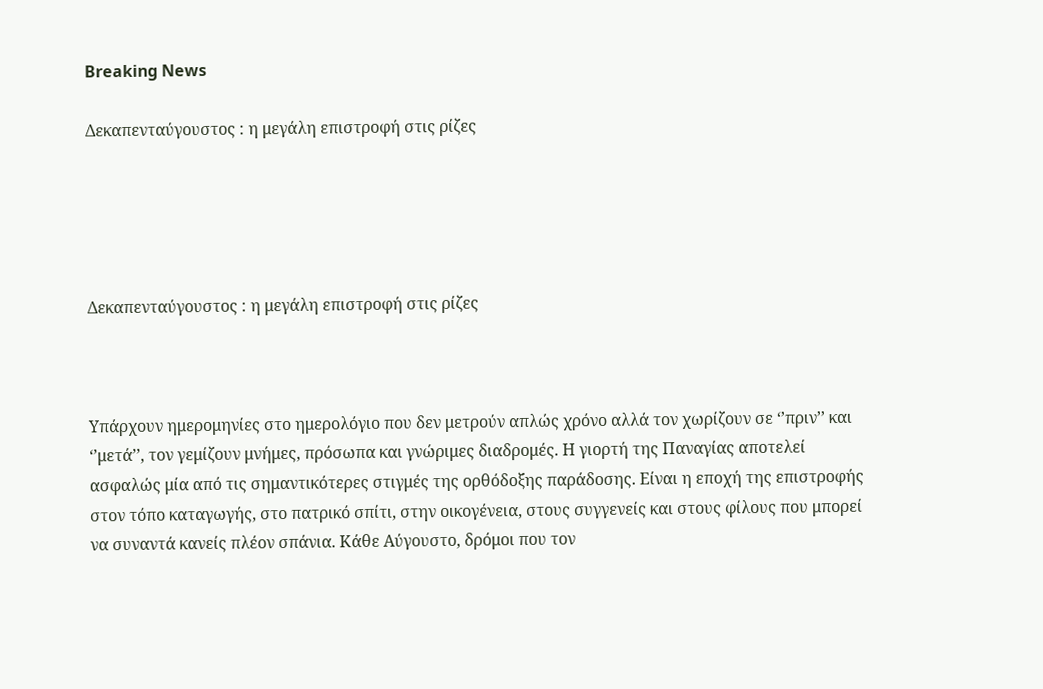Breaking News

Δεκαπενταύγουστος : η μεγάλη επιστροφή στις ρίζες





Δεκαπενταύγουστος : η μεγάλη επιστροφή στις ρίζες



Υπάρχουν ημερομηνίες στο ημερολόγιο που δεν μετρούν απλώς χρόνο αλλά τον χωρίζουν σε ‘’πριν’’ και ‘’μετά’’, τον γεμίζουν μνήμες, πρόσωπα και γνώριμες διαδρομές. Η γιορτή της Παναγίας αποτελεί ασφαλώς μία από τις σημαντικότερες στιγμές της ορθόδοξης παράδοσης. Είναι η εποχή της επιστροφής στον τόπο καταγωγής, στο πατρικό σπίτι, στην οικογένεια, στους συγγενείς και στους φίλους που μπορεί να συναντά κανείς πλέον σπάνια. Κάθε Αύγουστο, δρόμοι που τον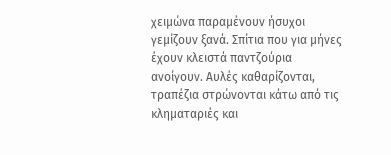χειμώνα παραμένουν ήσυχοι γεμίζουν ξανά. Σπίτια που για μήνες έχουν κλειστά παντζούρια ανοίγουν. Αυλές καθαρίζονται, τραπέζια στρώνονται κάτω από τις κληματαριές και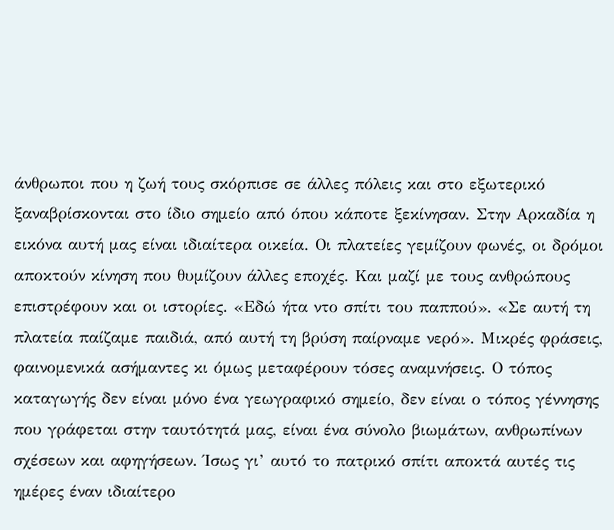άνθρωποι που η ζωή τους σκόρπισε σε άλλες πόλεις και στο εξωτερικό ξαναβρίσκονται στο ίδιο σημείο από όπου κάποτε ξεκίνησαν. Στην Αρκαδία η εικόνα αυτή μας είναι ιδιαίτερα οικεία. Οι πλατείες γεμίζουν φωνές, οι δρόμοι αποκτούν κίνηση που θυμίζουν άλλες εποχές. Και μαζί με τους ανθρώπους επιστρέφουν και οι ιστορίες. «Εδώ ήτα ντο σπίτι του παππού». «Σε αυτή τη πλατεία παίζαμε παιδιά, από αυτή τη βρύση παίρναμε νερό». Μικρές φράσεις, φαινομενικά ασήμαντες κι όμως μεταφέρουν τόσες αναμνήσεις. Ο τόπος καταγωγής δεν είναι μόνο ένα γεωγραφικό σημείο, δεν είναι ο τόπος γέννησης που γράφεται στην ταυτότητά μας, είναι ένα σύνολο βιωμάτων, ανθρωπίνων σχέσεων και αφηγήσεων. Ίσως γι’ αυτό το πατρικό σπίτι αποκτά αυτές τις ημέρες έναν ιδιαίτερο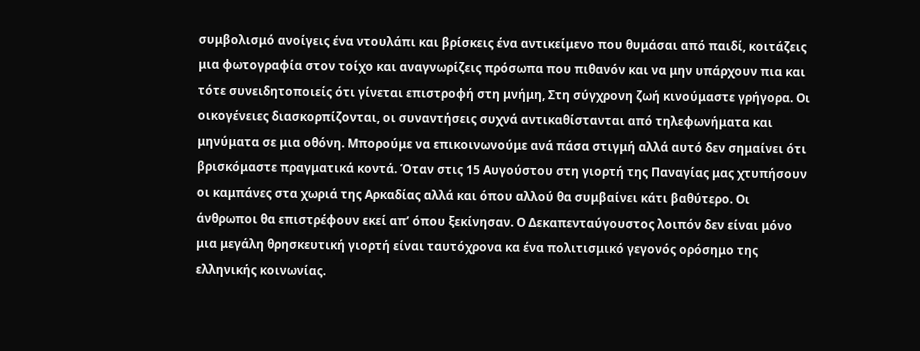συμβολισμό ανοίγεις ένα ντουλάπι και βρίσκεις ένα αντικείμενο που θυμάσαι από παιδί, κοιτάζεις μια φωτογραφία στον τοίχο και αναγνωρίζεις πρόσωπα που πιθανόν και να μην υπάρχουν πια και τότε συνειδητοποιείς ότι γίνεται επιστροφή στη μνήμη, Στη σύγχρονη ζωή κινούμαστε γρήγορα. Οι οικογένειες διασκορπίζονται, οι συναντήσεις συχνά αντικαθίστανται από τηλεφωνήματα και μηνύματα σε μια οθόνη. Μπορούμε να επικοινωνούμε ανά πάσα στιγμή αλλά αυτό δεν σημαίνει ότι βρισκόμαστε πραγματικά κοντά. Όταν στις 15 Αυγούστου στη γιορτή της Παναγίας μας χτυπήσουν οι καμπάνες στα χωριά της Αρκαδίας αλλά και όπου αλλού θα συμβαίνει κάτι βαθύτερο. Οι άνθρωποι θα επιστρέφουν εκεί απ’ όπου ξεκίνησαν. Ο Δεκαπενταύγουστος λοιπόν δεν είναι μόνο μια μεγάλη θρησκευτική γιορτή είναι ταυτόχρονα κα ένα πολιτισμικό γεγονός ορόσημο της ελληνικής κοινωνίας.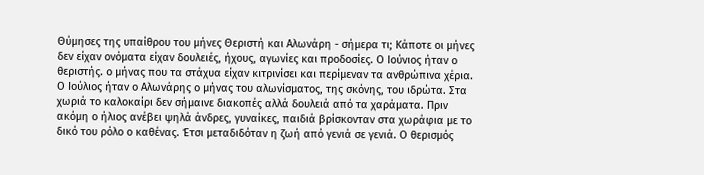Θύμησες της υπαίθρου του μήνες Θεριστή και Αλωνάρη - σήμερα τι; Κάποτε οι μήνες δεν είχαν ονόματα είχαν δουλειές, ήχους, αγωνίες και προδοσίες. Ο Ιούνιος ήταν ο θεριστής. ο μήνας που τα στάχυα είχαν κιτρινίσει και περίμεναν τα ανθρώπινα χέρια. Ο Ιούλιος ήταν ο Αλωνάρης ο μήνας του αλωνίσματος, της σκόνης, του ιδρώτα. Στα χωριά το καλοκαίρι δεν σήμαινε διακοπές αλλά δουλειά από τα χαράματα. Πριν ακόμη ο ήλιος ανέβει ψηλά άνδρες, γυναίκες, παιδιά βρίσκονταν στα χωράφια με το δικό του ρόλο ο καθένας. Έτσι μεταδιδόταν η ζωή από γενιά σε γενιά. Ο θερισμός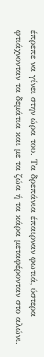έπρεπε να γίνει στην ώρα του. Τα δρεπάνια έπαιρναν φωτιά, ύστερα φτιάχνονταν τα δεμάτια και με τα ζώα ή τα κάρα μεταφέρονταν στο αλώνι.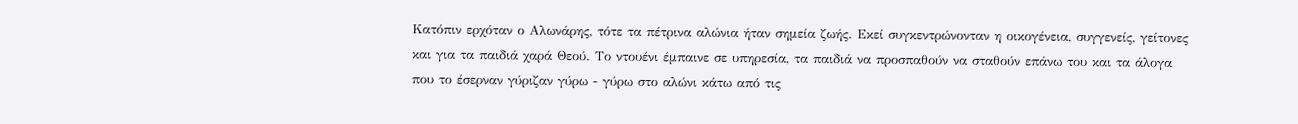Κατόπιν ερχόταν ο Αλωνάρης, τότε τα πέτρινα αλώνια ήταν σημεία ζωής. Εκεί συγκεντρώνονταν η οικογένεια, συγγενείς, γείτονες και για τα παιδιά χαρά Θεού. Το ντουένι έμπαινε σε υπηρεσία, τα παιδιά να προσπαθούν να σταθούν επάνω του και τα άλογα που το έσερναν γύριζαν γύρω - γύρω στο αλώνι κάτω από τις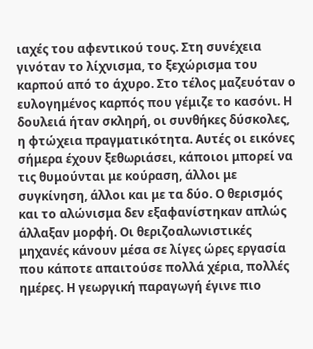ιαχές του αφεντικού τους. Στη συνέχεια γινόταν το λίχνισμα, το ξεχώρισμα του καρπού από το άχυρο. Στο τέλος μαζευόταν ο ευλογημένος καρπός που γέμιζε το κασόνι. Η δουλειά ήταν σκληρή, οι συνθήκες δύσκολες, η φτώχεια πραγματικότητα. Αυτές οι εικόνες σήμερα έχουν ξεθωριάσει, κάποιοι μπορεί να τις θυμούνται με κούραση, άλλοι με συγκίνηση, άλλοι και με τα δύο. Ο θερισμός και το αλώνισμα δεν εξαφανίστηκαν απλώς άλλαξαν μορφή. Οι θεριζοαλωνιστικές μηχανές κάνουν μέσα σε λίγες ώρες εργασία που κάποτε απαιτούσε πολλά χέρια, πολλές ημέρες. Η γεωργική παραγωγή έγινε πιο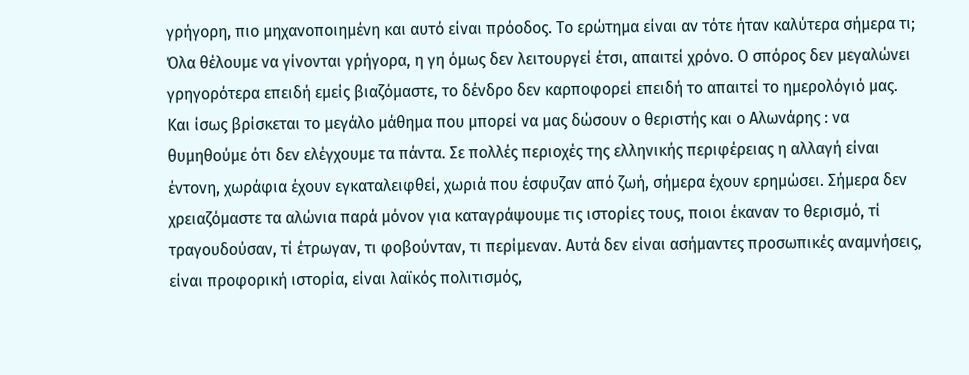γρήγορη, πιο μηχανοποιημένη και αυτό είναι πρόοδος. Το ερώτημα είναι αν τότε ήταν καλύτερα σήμερα τι; Όλα θέλουμε να γίνονται γρήγορα, η γη όμως δεν λειτουργεί έτσι, απαιτεί χρόνο. Ο σπόρος δεν μεγαλώνει γρηγορότερα επειδή εμείς βιαζόμαστε, το δένδρο δεν καρποφορεί επειδή το απαιτεί το ημερολόγιό μας. Και ίσως βρίσκεται το μεγάλο μάθημα που μπορεί να μας δώσουν ο θεριστής και ο Αλωνάρης : να θυμηθούμε ότι δεν ελέγχουμε τα πάντα. Σε πολλές περιοχές της ελληνικής περιφέρειας η αλλαγή είναι έντονη, χωράφια έχουν εγκαταλειφθεί, χωριά που έσφυζαν από ζωή, σήμερα έχουν ερημώσει. Σήμερα δεν χρειαζόμαστε τα αλώνια παρά μόνον για καταγράψουμε τις ιστορίες τους, ποιοι έκαναν το θερισμό, τί τραγουδούσαν, τί έτρωγαν, τι φοβούνταν, τι περίμεναν. Αυτά δεν είναι ασήμαντες προσωπικές αναμνήσεις, είναι προφορική ιστορία, είναι λαϊκός πολιτισμός,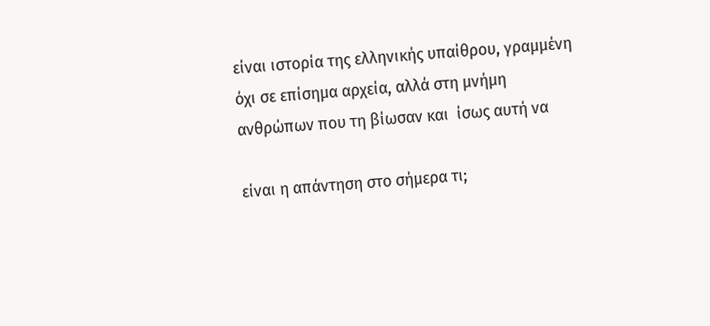είναι ιστορία της ελληνικής υπαίθρου, γραμμένη όχι σε επίσημα αρχεία, αλλά στη μνήμη ανθρώπων που τη βίωσαν και  ίσως αυτή να

είναι η απάντηση στο σήμερα τι;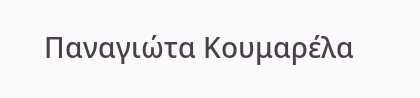Παναγιώτα Κουμαρέλα